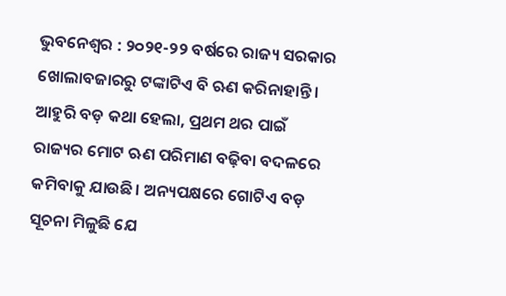ଭୁବନେଶ୍ୱର : ୨୦୨୧-୨୨ ବର୍ଷରେ ରାଜ୍ୟ ସରକାର ଖୋଲାବଜାରରୁ ଟଙ୍କାଟିଏ ବି ଋଣ କରିନାହାନ୍ତି। ଆହୁରି ବଡ଼ କଥା ହେଲା, ପ୍ରଥମ ଥର ପାଇଁ ରାଜ୍ୟର ମୋଟ ଋଣ ପରିମାଣ ବଢ଼ିବା ବଦଳରେ କମିବାକୁ ଯାଉଛି। ଅନ୍ୟପକ୍ଷରେ ଗୋଟିଏ ବଡ଼ ସୂଚନା ମିଳୁଛି ଯେ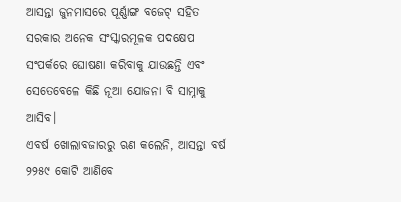ଆସନ୍ତା ଜୁନମାସରେ ପୂର୍ଣ୍ଣାଙ୍ଗ ବଜେଟ୍ ସହିତ ସରକାର ଅନେକ ସଂସ୍କାରମୂଳକ ପଦକ୍ଷେପ ସଂପର୍କରେ ଘୋଷଣା କରିବାକୁ ଯାଉଛନ୍ତି ଏବଂ ସେତେବେଳେ କିଛି ନୂଆ ଯୋଜନା ବି ସାମ୍ନାକୁ ଆସିବ।
ଏବର୍ଷ ଖୋଲାବଜାରରୁ ଋଣ କଲେନି, ଆସନ୍ତା ବର୍ଷ ୨୨୫୯ କୋଟି ଆଣିବେ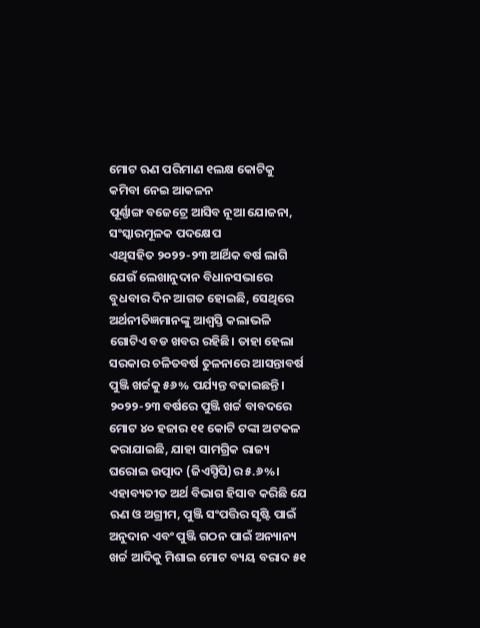ମୋଟ ଋଣ ପରିମାଣ ୧ଲକ୍ଷ କୋଟିକୁ କମିବା ନେଇ ଆକଳନ
ପୂର୍ଣ୍ଣାଙ୍ଗ ବଜେଟ୍ରେ ଆସିବ ନୂଆ ଯୋଜନା, ସଂସ୍କାରମୂଳକ ପଦକ୍ଷେପ
ଏଥିସହିତ ୨୦୨୨-୨୩ ଆର୍ଥିକ ବର୍ଷ ଲାଗି ଯେଉଁ ଲେଖାନୁଦାନ ବିଧାନସଭାରେ ବୁଧବାର ଦିନ ଆଗତ ହୋଇଛି, ସେଥିରେ ଅର୍ଥନୀତିଜ୍ଞମାନଙ୍କୁ ଆଶ୍ବସ୍ତି କଲାଭଳି ଗୋଟିଏ ବଡ ଖବର ରହିଛି। ତାହା ହେଲା ସରକାର ଚଳିତବର୍ଷ ତୁଳନାରେ ଆସନ୍ତାବର୍ଷ ପୁଞ୍ଜି ଖର୍ଚ୍ଚକୁ ୫୬% ପର୍ଯ୍ୟନ୍ତ ବଢାଇଛନ୍ତି। ୨୦୨୨-୨୩ ବର୍ଷରେ ପୁଞ୍ଜି ଖର୍ଚ୍ଚ ବାବଦରେ ମୋଟ ୪୦ ହଜାର ୧୧ କୋଟି ଟଙ୍କା ଅଟକଳ କରାଯାଇଛି, ଯାହା ସାମଗ୍ରିକ ରାଜ୍ୟ ଘରୋଇ ଉତ୍ପାଦ (ଜିଏସ୍ଡିପି)ର ୫.୬%। ଏହାବ୍ୟତୀତ ଅର୍ଥ ବିଭାଗ ହିସାବ କରିଛି ଯେ ଋଣ ଓ ଅଗ୍ରୀମ, ପୁଞ୍ଜି ସଂପତ୍ତିର ସୃଷ୍ଟି ପାଇଁ ଅନୁଦାନ ଏବଂ ପୁଞ୍ଜି ଗଠନ ପାଇଁ ଅନ୍ୟାନ୍ୟ ଖର୍ଚ୍ଚ ଆଦିକୁ ମିଶାଇ ମୋଟ ବ୍ୟୟ ବରାଦ ୫୧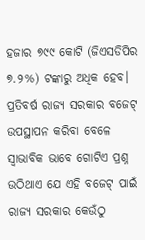ହଜାର ୭୯୯ କୋଟି (ଜିଏସଡିପିର ୭.୨%) ଟଙ୍କାରୁ ଅଧିକ ହେବ।
ପ୍ରତିବର୍ଷ ରାଜ୍ୟ ସରକାର ବଜେଟ୍ ଉପସ୍ଥାପନ କରିବା ବେଳେ ସ୍ବାଭାବିକ ଭାବେ ଗୋଟିଏ ପ୍ରଶ୍ନ ଉଠିଥାଏ ଯେ ଏହି ବଜେଟ୍ ପାଇଁ ରାଜ୍ୟ ସରକାର କେଉଁଠୁ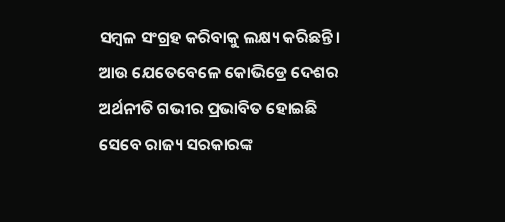ସମ୍ବଳ ସଂଗ୍ରହ କରିବାକୁ ଲକ୍ଷ୍ୟ କରିଛନ୍ତି। ଆଉ ଯେତେବେଳେ କୋଭିଡ୍ରେ ଦେଶର ଅର୍ଥନୀତି ଗଭୀର ପ୍ରଭାବିତ ହୋଇଛି ସେବେ ରାଜ୍ୟ ସରକାରଙ୍କ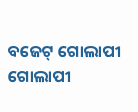ବଜେଟ୍ ଗୋଲାପୀ ଗୋଲାପୀ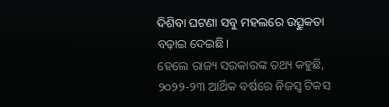ଦିଶିବା ଘଟଣା ସବୁ ମହଲରେ ଉତ୍ସୁକତା ବଢ଼ାଇ ଦେଇଛି।
ହେଲେ ରାଜ୍ୟ ସରକାରଙ୍କ ତଥ୍ୟ କହୁଛି, ୨୦୨୨-୨୩ ଆର୍ଥିକ ବର୍ଷରେ ନିଜସ୍ବ ଟିକସ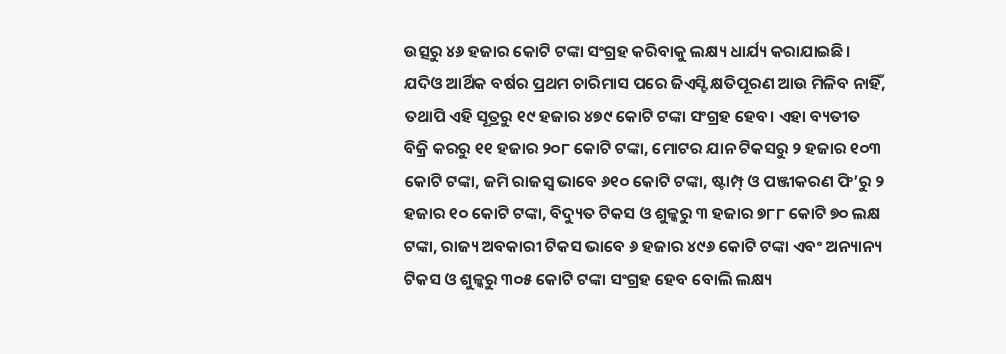ଉତ୍ସରୁ ୪୬ ହଜାର କୋଟି ଟଙ୍କା ସଂଗ୍ରହ କରିବାକୁ ଲକ୍ଷ୍ୟ ଧାର୍ଯ୍ୟ କରାଯାଇଛି। ଯଦିଓ ଆର୍ଥିକ ବର୍ଷର ପ୍ରଥମ ଚାରିମାସ ପରେ ଜିଏସ୍ଟି କ୍ଷତିପୂରଣ ଆଉ ମିଳିବ ନାହିଁ, ତଥାପି ଏହି ସୂତ୍ରରୁ ୧୯ ହଜାର ୪୭୯ କୋଟି ଟଙ୍କା ସଂଗ୍ରହ ହେବ। ଏହା ବ୍ୟତୀତ
ବିକ୍ରି କରରୁ ୧୧ ହଜାର ୨୦୮ କୋଟି ଟଙ୍କା, ମୋଟର ଯାନ ଟିକସରୁ ୨ ହଜାର ୧୦୩ କୋଟି ଟଙ୍କା, ଜମି ରାଜସ୍ବ ଭାବେ ୬୧୦ କୋଟି ଟଙ୍କା, ଷ୍ଟାମ୍ପ୍ ଓ ପଞ୍ଜୀକରଣ ଫି’ରୁ ୨ ହଜାର ୧୦ କୋଟି ଟଙ୍କା, ବିଦ୍ୟୁତ ଟିକସ ଓ ଶୁଳ୍କରୁ ୩ ହଜାର ୭୮୮ କୋଟି ୭୦ ଲକ୍ଷ ଟଙ୍କା, ରାଜ୍ୟ ଅବକାରୀ ଟିକସ ଭାବେ ୬ ହଜାର ୪୯୬ କୋଟି ଟଙ୍କା ଏବଂ ଅନ୍ୟାନ୍ୟ ଟିକସ ଓ ଶୁଳ୍କରୁ ୩୦୫ କୋଟି ଟଙ୍କା ସଂଗ୍ରହ ହେବ ବୋଲି ଲକ୍ଷ୍ୟ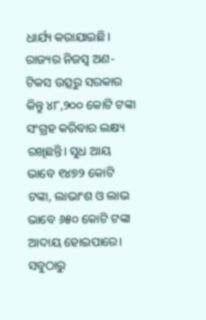ଧାର୍ଯ୍ୟ କରାଯାଇଛି।
ରାଜ୍ୟର ନିଜସ୍ବ ଅଣ-ଟିକସ ଉତ୍ସରୁ ସରକାର କିନ୍ତୁ ୪୮,୨୦୦ କୋଟି ଟଙ୍କା ସଂଗ୍ରହ କରିବାର ଲକ୍ଷ୍ୟ ରଖିଛନ୍ତି। ସୁଧ ଆୟ ଭାବେ ୧୪୭୨ କୋଟି ଟଙ୍କା, ଲାଭାଂଶ ଓ ଲାଭ ଭାବେ ୬୫୦ କୋଟି ଟଙ୍କା ଆଦାୟ ହୋଇପାରେ। ସବୁଠାରୁ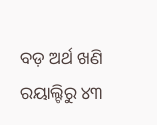ବଡ଼ ଅର୍ଥ ଖଣି ରୟାଲ୍ଟିରୁ ୪୩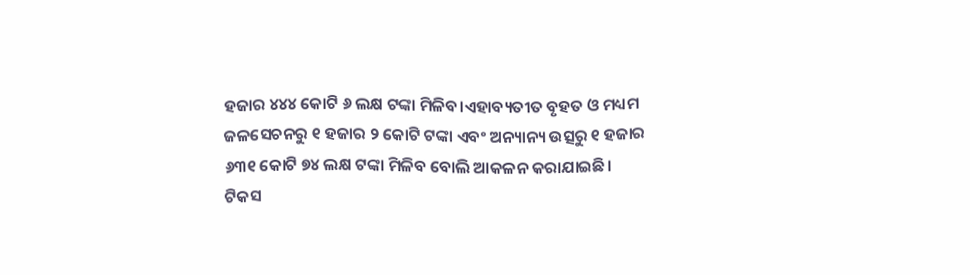ହଜାର ୪୪୪ କୋଟି ୬ ଲକ୍ଷ ଟଙ୍କା ମିଳିବ।ଏହାବ୍ୟତୀତ ବୃହତ ଓ ମଧ୍ୟମ ଜଳସେଚନରୁ ୧ ହଜାର ୨ କୋଟି ଟଙ୍କା ଏବଂ ଅନ୍ୟାନ୍ୟ ଉତ୍ସରୁ ୧ ହଜାର ୬୩୧ କୋଟି ୭୪ ଲକ୍ଷ ଟଙ୍କା ମିଳିବ ବୋଲି ଆକଳନ କରାଯାଇଛି।
ଟିକସ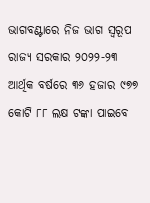ଭାଗବଣ୍ଟାରେ ନିଜ ଭାଗ ସ୍ବରୂପ ରାଜ୍ୟ ସରକାର ୨୦୨୨-୨୩ ଆର୍ଥିକ ବର୍ଷରେ ୩୬ ହଜାର ୯୭୭ କୋଟି ୮୮ ଲକ୍ଷ ଟଙ୍କା ପାଇବେ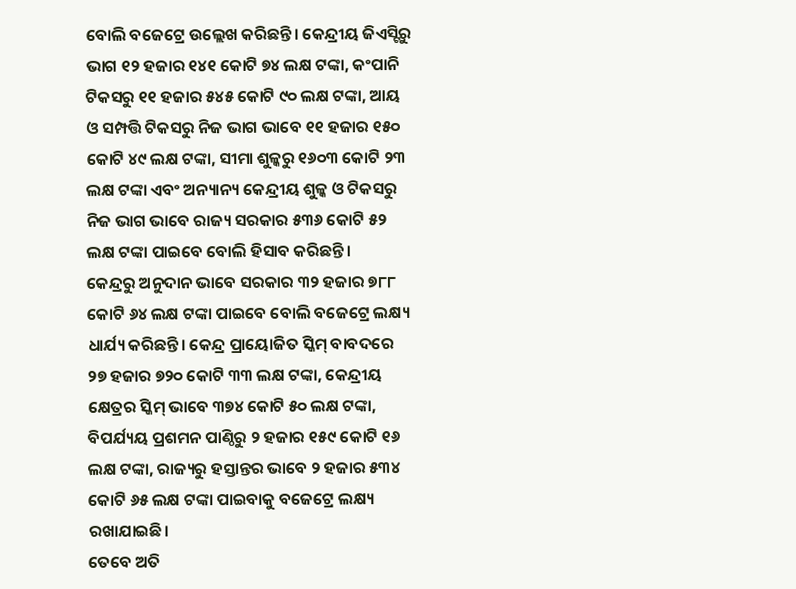ବୋଲି ବଜେଟ୍ରେ ଉଲ୍ଲେଖ କରିଛନ୍ତି। କେନ୍ଦ୍ରୀୟ ଜିଏସ୍ଟିରୁ ଭାଗ ୧୨ ହଜାର ୧୪୧ କୋଟି ୭୪ ଲକ୍ଷ ଟଙ୍କା, କଂପାନି ଟିକସରୁ ୧୧ ହଜାର ୫୪୫ କୋଟି ୯୦ ଲକ୍ଷ ଟଙ୍କା, ଆୟ ଓ ସମ୍ପତ୍ତି ଟିକସରୁ ନିଜ ଭାଗ ଭାବେ ୧୧ ହଜାର ୧୫୦ କୋଟି ୪୯ ଲକ୍ଷ ଟଙ୍କା, ସୀମା ଶୁଳ୍କରୁ ୧୬୦୩ କୋଟି ୨୩ ଲକ୍ଷ ଟଙ୍କା ଏବଂ ଅନ୍ୟାନ୍ୟ କେନ୍ଦ୍ରୀୟ ଶୁଳ୍କ ଓ ଟିକସରୁ ନିଜ ଭାଗ ଭାବେ ରାଜ୍ୟ ସରକାର ୫୩୬ କୋଟି ୫୨ ଲକ୍ଷ ଟଙ୍କା ପାଇବେ ବୋଲି ହିସାବ କରିଛନ୍ତି।
କେନ୍ଦ୍ରରୁ ଅନୁଦାନ ଭାବେ ସରକାର ୩୨ ହଜାର ୭୮୮ କୋଟି ୬୪ ଲକ୍ଷ ଟଙ୍କା ପାଇବେ ବୋଲି ବଜେଟ୍ରେ ଲକ୍ଷ୍ୟ ଧାର୍ଯ୍ୟ କରିଛନ୍ତି। କେନ୍ଦ୍ର ପ୍ରାୟୋଜିତ ସ୍କିମ୍ ବାବଦରେ ୨୭ ହଜାର ୭୨୦ କୋଟି ୩୩ ଲକ୍ଷ ଟଙ୍କା, କେନ୍ଦ୍ରୀୟ କ୍ଷେତ୍ରର ସ୍କିମ୍ ଭାବେ ୩୭୪ କୋଟି ୫୦ ଲକ୍ଷ ଟଙ୍କା, ବିପର୍ଯ୍ୟୟ ପ୍ରଶମନ ପାଣ୍ଠିରୁ ୨ ହଜାର ୧୫୯ କୋଟି ୧୬ ଲକ୍ଷ ଟଙ୍କା, ରାଜ୍ୟରୁ ହସ୍ତାନ୍ତର ଭାବେ ୨ ହଜାର ୫୩୪ କୋଟି ୬୫ ଲକ୍ଷ ଟଙ୍କା ପାଇବାକୁ ବଜେଟ୍ରେ ଲକ୍ଷ୍ୟ ରଖାଯାଇଛି।
ତେବେ ଅତି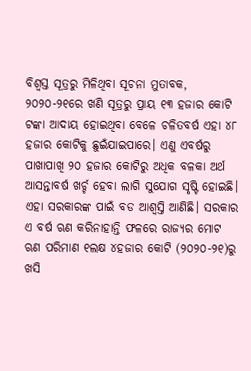ବିଶ୍ବସ୍ତ ସୂତ୍ରରୁ ମିଳିଥିବା ସୂଚନା ମୁତାବକ, ୨୦୨୦-୨୧ରେ ଖଣି ସୂତ୍ରରୁ ପ୍ରାୟ ୧୩ ହଜାର କୋଟି ଟଙ୍କା ଆଦାୟ ହୋଇଥିବା ବେଳେ ଚଳିତବର୍ଷ ଏହା ୪୮ ହଜାର କୋଟିକୁ ଛୁଇଁଯାଇପାରେ। ଏଣୁ ଏବର୍ଷରୁ ପାଖାପାଖି ୨୦ ହଜାର କୋଟିରୁ ଅଧିକ ବଳକା ଅର୍ଥ ଆସନ୍ତାବର୍ଷ ଖର୍ଚ୍ଚ ହେବା ଲାଗି ସୁଯୋଗ ସୃଷ୍ଟି ହୋଇଛି। ଏହା ସରକାରଙ୍କ ପାଇଁ ବଡ ଆଶ୍ବସ୍ତି ଆଣିଛି। ସରକାର ଏ ବର୍ଷ ଋଣ କରିନାହାନ୍ତି ଫଳରେ ରାଜ୍ୟର ମୋଟ ଋଣ ପରିମାଣ ୧ଲକ୍ଷ ୪ହଜାର କୋଟି (୨୦୨୦-୨୧)ରୁ ଖସି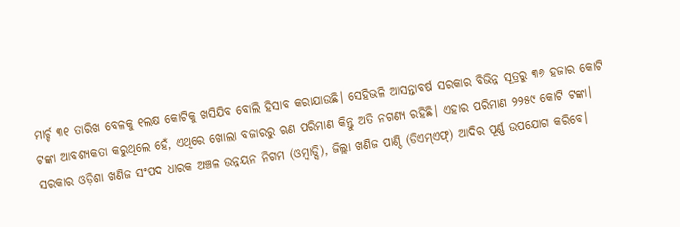ମାର୍ଚ୍ଚ ୩୧ ତାରିଖ ବେଳକୁ ୧ଲକ୍ଷ କୋଟିକୁ ଖସିଯିବ ବୋଲି ହିସାବ କରାଯାଉଛି। ସେହିଭଳି ଆସନ୍ତାବର୍ଷ ସରକାର ବିଭିନ୍ନ ସୂତ୍ରରୁ ୩୬ ହଜାର କୋଟି ଟଙ୍କା ଆବଶ୍ୟକତା କରୁଥିଲେ ହେଁ, ଏଥିରେ ଖୋଲା ବଜାରରୁ ଋଣ ପରିମାଣ କିନ୍ତୁ ଅତି ନଗଣ୍ୟ ରହିଛି। ଏହାର ପରିମାଣ ୨୨୫୯ କୋଟି ଟଙ୍କା। ସରକାର ଓଡ଼ିଶା ଖଣିଜ ସଂପଦ ଧାରକ ଅଞ୍ଚଳ ଉନ୍ନୟନ ନିଗମ (ଓମ୍ବାଡ୍ସି), ଜିଲ୍ଲା ଖଣିଜ ପାଣ୍ଠି (ଡିଏମ୍ଏଫ୍) ଆଦିର ପୂର୍ଣ୍ଣ ଉପଯୋଗ କରିବେ।